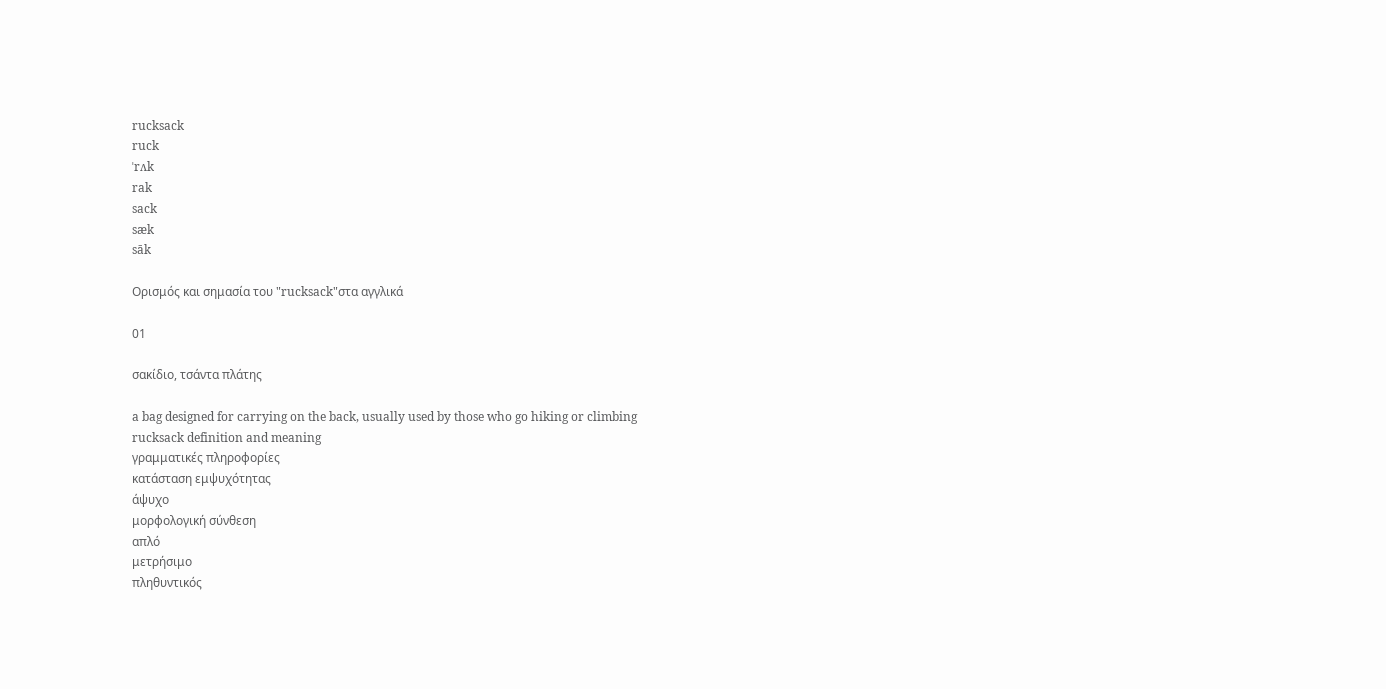rucksack
ruck
ˈrʌk
rak
sack
sæk
sāk

Ορισμός και σημασία του "rucksack"στα αγγλικά

01

σακίδιο, τσάντα πλάτης

a bag designed for carrying on the back, usually used by those who go hiking or climbing
rucksack definition and meaning
γραμματικές πληροφορίες
κατάσταση εμψυχότητας
άψυχο
μορφολογική σύνθεση
απλό
μετρήσιμο
πληθυντικός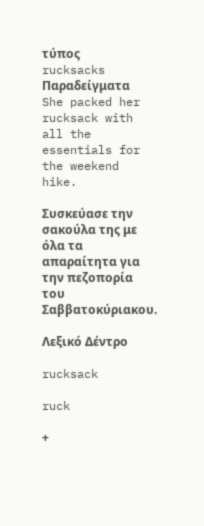τύπος
rucksacks
Παραδείγματα
She packed her rucksack with all the essentials for the weekend hike.

Συσκεύασε την σακούλα της με όλα τα απαραίτητα για την πεζοπορία του Σαββατοκύριακου.

Λεξικό Δέντρο

rucksack

ruck

+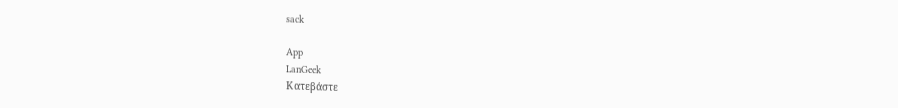sack

App
LanGeek
Κατεβάστε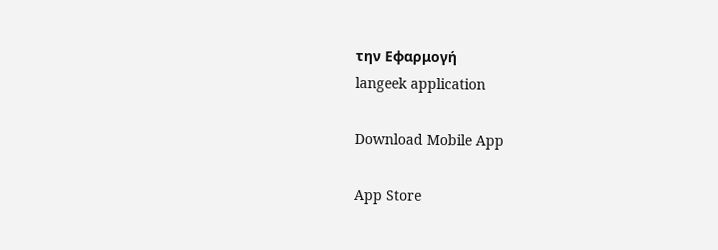την Εφαρμογή
langeek application

Download Mobile App

App Store